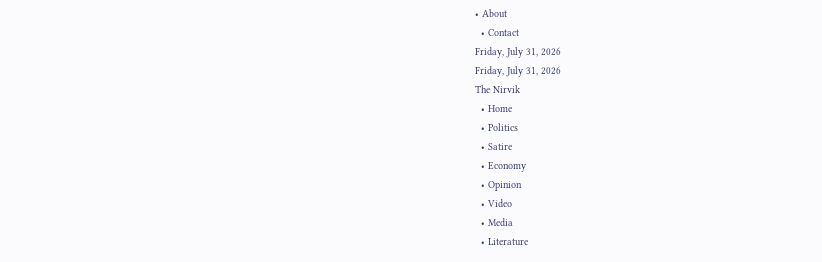• About
  • Contact
Friday, July 31, 2026
Friday, July 31, 2026
The Nirvik
  • Home
  • Politics
  • Satire
  • Economy
  • Opinion
  • Video
  • Media
  • Literature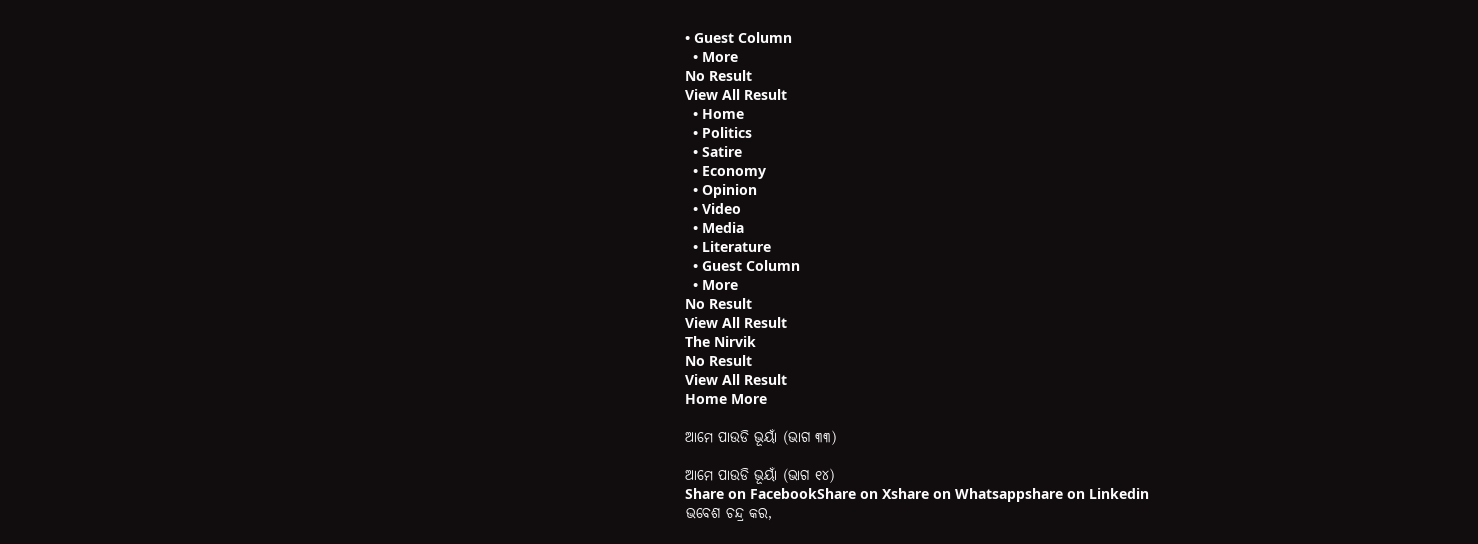• Guest Column
  • More
No Result
View All Result
  • Home
  • Politics
  • Satire
  • Economy
  • Opinion
  • Video
  • Media
  • Literature
  • Guest Column
  • More
No Result
View All Result
The Nirvik
No Result
View All Result
Home More

ଆମେ ପାଉଡି ଭୂୟାଁ (ଭାଗ ୩୩)

ଆମେ ପାଉଡି ଭୂୟାଁ (ଭାଗ ୧୪)
Share on FacebookShare on Xshare on Whatsappshare on Linkedin
ଭବେଶ ଚନ୍ଦ୍ର କର,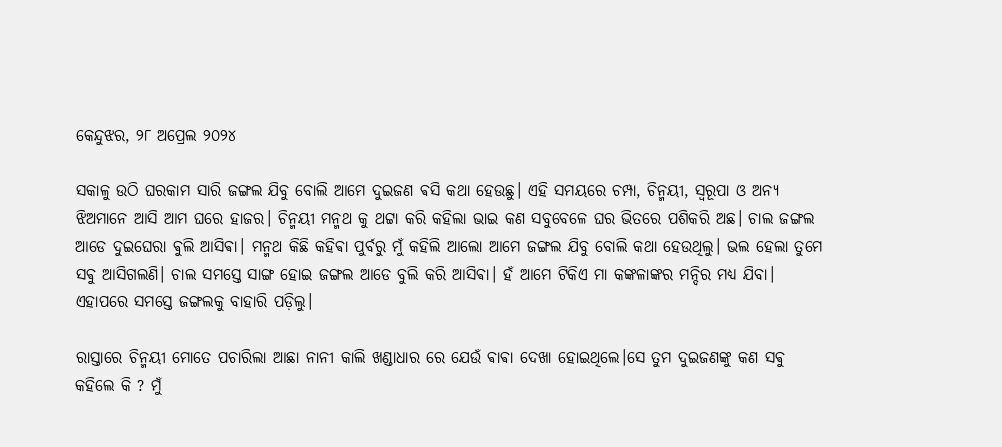କେନ୍ଦୁଝର, ୨୮ ଅପ୍ରେଲ ୨୦୨୪

ସକାଳୁ ଉଠି ଘରକାମ ସାରି ଜଙ୍ଗଲ ଯିବୁ ବୋଲି ଆମେ ଦୁଇଜଣ ଵସି କଥା ହେଉଛୁ। ଏହି ସମୟରେ ଚମ୍ପା, ଚିନ୍ମୟୀ, ସ୍ୱରୂପା ଓ ଅନ୍ୟ ଝିଅମାନେ ଆସି ଆମ ଘରେ ହାଜର। ଚିନ୍ମୟୀ ମନ୍ମଥ କୁ ଥଟ୍ଟା କରି କହିଲା ଭାଇ କଣ ସବୁବେଳେ ଘର ଭିତରେ ପଶିକରି ଅଛ। ଚାଲ ଜଙ୍ଗଲ ଆଡେ ଦୁଇଘେରା ଵୁଲି ଆସିଵା। ମନ୍ମଥ କିଛି କହିଵା ପୁର୍ବରୁ ମୁଁ କହିଲି ଆଲୋ ଆମେ ଜଙ୍ଗଲ ଯିବୁ ବୋଲି କଥା ହେଉଥିଲୁ। ଭଲ ହେଲା ତୁମେ ସଵୁ ଆସିଗଲଣି। ଚାଲ ସମସ୍ତେ ସାଙ୍ଗ ହୋଇ ଜଙ୍ଗଲ ଆଡେ ବୁଲି କରି ଆସିଵା। ହଁ ଆମେ ଟିକିଏ ମା କଙ୍କଳାଙ୍କର ମନ୍ଦିର ମଧ୍ୟ ଯିବା। ଏହାପରେ ସମସ୍ତେ ଜଙ୍ଗଲକୁ ବାହାରି ପଡ଼ିଲୁ।

ରାସ୍ତାରେ ଚିନ୍ମୟୀ ମୋତେ ପଚାରିଲା ଆଛା ନାନୀ କାଲି ଖଣ୍ଡାଧାର ରେ ଯେଉଁ ଵାଵା ଦେଖା ହୋଇଥିଲେ।ସେ ତୁମ ଦୁଇଜଣଙ୍କୁ କଣ ସଵୁ କହିଲେ କି ? ମୁଁ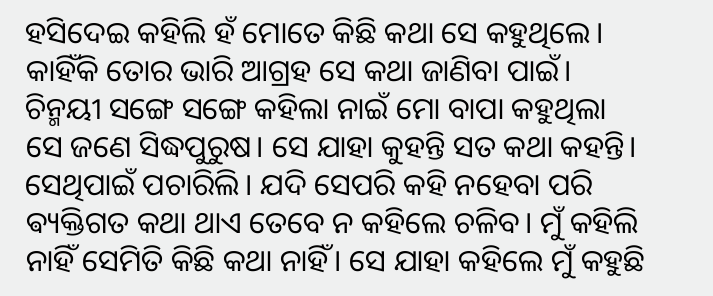ହସିଦେଇ କହିଲି ହଁ ମୋତେ କିଛି କଥା ସେ କହୁଥିଲେ। କାହିଁକି ତୋର ଭାରି ଆଗ୍ରହ ସେ କଥା ଜାଣିବା ପାଇଁ। ଚିନ୍ମୟୀ ସଙ୍ଗେ ସଙ୍ଗେ କହିଲା ନାଇଁ ମୋ ବାପା କହୁଥିଲା ସେ ଜଣେ ସିଦ୍ଧପୁରୁଷ। ସେ ଯାହା କୁହନ୍ତି ସତ କଥା କହନ୍ତି। ସେଥିପାଇଁ ପଚାରିଲି। ଯଦି ସେପରି କହି ନହେବା ପରି ଵ୍ୟକ୍ତିଗତ କଥା ଥାଏ ତେବେ ନ କହିଲେ ଚଳିବ। ମୁଁ କହିଲି ନାହିଁ ସେମିତି କିଛି କଥା ନାହିଁ। ସେ ଯାହା କହିଲେ ମୁଁ କହୁଛି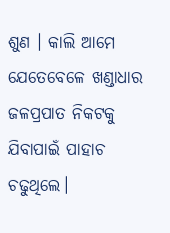ଶୁଣ । କାଲି ଆମେ ଯେତେବେଳେ ଖଣ୍ଡାଧାର ଜଳପ୍ରପାତ ନିକଟକୁ ଯିବାପାଇଁ ପାହାଚ ଚଢୁଥିଲେ।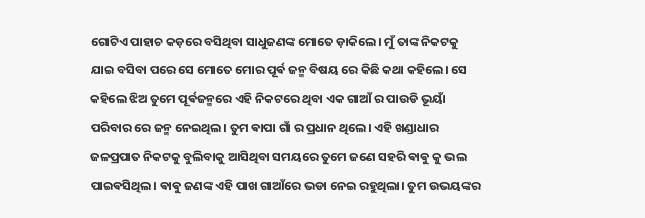ଗୋଟିଏ ପାହାଚ କଡ଼ରେ ବସିଥିବା ସାଧୁଜଣଙ୍କ ମୋତେ ଡ଼ାକିଲେ। ମୁଁ ତାଙ୍କ ନିକଟକୁ ଯାଇ ବସିବା ପରେ ସେ ମୋତେ ମୋର ପୂର୍ଵ ଜନ୍ମ ବିଷୟ ରେ କିଛି କଥା କହିଲେ। ସେ କହିଲେ ଝିଅ ତୁମେ ପୂର୍ଵଜନ୍ମରେ ଏହି ନିକଟରେ ଥିବା ଏକ ଗାଆଁ ର ପାଉଡି ଭୂୟାଁ ପରିବାର ରେ ଜନ୍ମ ନେଇଥିଲ। ତୁମ ଵାପା ଗାଁ ର ପ୍ରଧାନ ଥିଲେ। ଏହି ଖଣ୍ଡାଧାର ଜଳପ୍ରପାତ ନିକଟକୁ ବୁଲିବାକୁ ଆସିଥିବା ସମୟରେ ତୁମେ ଜଣେ ସହରି ଵାଵୁ କୁ ଭଲ ପାଇଵସିଥିଲ। ଵାଵୁ ଜଣଙ୍କ ଏହି ପାଖ ଗାଆଁରେ ଭଡା ନେଇ ରହୁଥିଲା। ତୁମ ଉଭୟଙ୍କର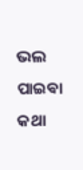ଭଲ ପାଇଵା କଥା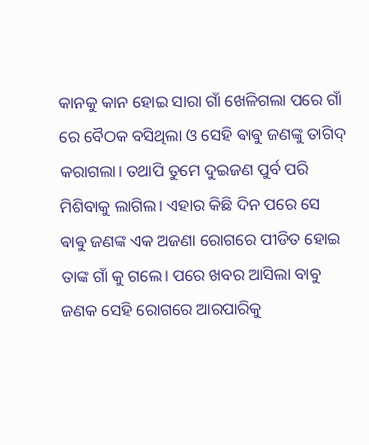କାନକୁ କାନ ହୋଇ ସାରା ଗାଁ ଖେଳିଗଲା ପରେ ଗାଁ ରେ ବୈଠକ ବସିଥିଲା ଓ ସେହି ଵାଵୁ ଜଣଙ୍କୁ ତାଗିଦ୍ କରାଗଲା। ତଥାପି ତୁମେ ଦୁଇଜଣ ପୁର୍ବ ପରି ମିଶିବାକୁ ଲାଗିଲ। ଏହାର କିଛି ଦିନ ପରେ ସେ ଵାଵୁ ଜଣଙ୍କ ଏକ ଅଜଣା ରୋଗରେ ପୀଡିତ ହୋଇ ତାଙ୍କ ଗାଁ କୁ ଗଲେ। ପରେ ଖବର ଆସିଲା ବାବୁ ଜଣକ ସେହି ରୋଗରେ ଆରପାରିକୁ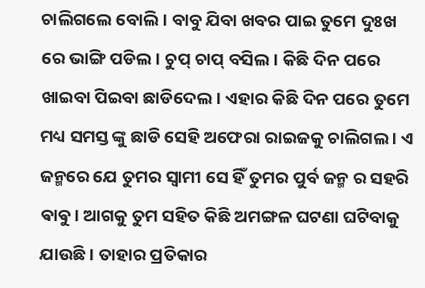ଚାଲିଗଲେ ବୋଲି। ବାବୁ ଯିବା ଖବର ପାଇ ତୁମେ ଦୁଃଖ ରେ ଭାଙ୍ଗି ପଡିଲ। ଚୁପ୍ ଚାପ୍ ବସିଲ। କିଛି ଦିନ ପରେ ଖାଇବା ପିଇବା ଛାଡିଦେଲ। ଏହାର କିଛି ଦିନ ପରେ ତୁମେ ମଧ୍ୟ ସମସ୍ତ ଙ୍କୁ ଛାଡି ସେହି ଅଫେରା ରାଇଜକୁ ଚାଲିଗଲ । ଏ ଜନ୍ମରେ ଯେ ତୁମର ସ୍ଵାମୀ ସେ ହିଁ ତୁମର ପୁର୍ବ ଜନ୍ମ ର ସହରି ଵାଵୁ। ଆଗକୁ ତୁମ ସହିତ କିଛି ଅମଙ୍ଗଳ ଘଟଣା ଘଟିବାକୁ ଯାଉଛି। ତାହାର ପ୍ରତିକାର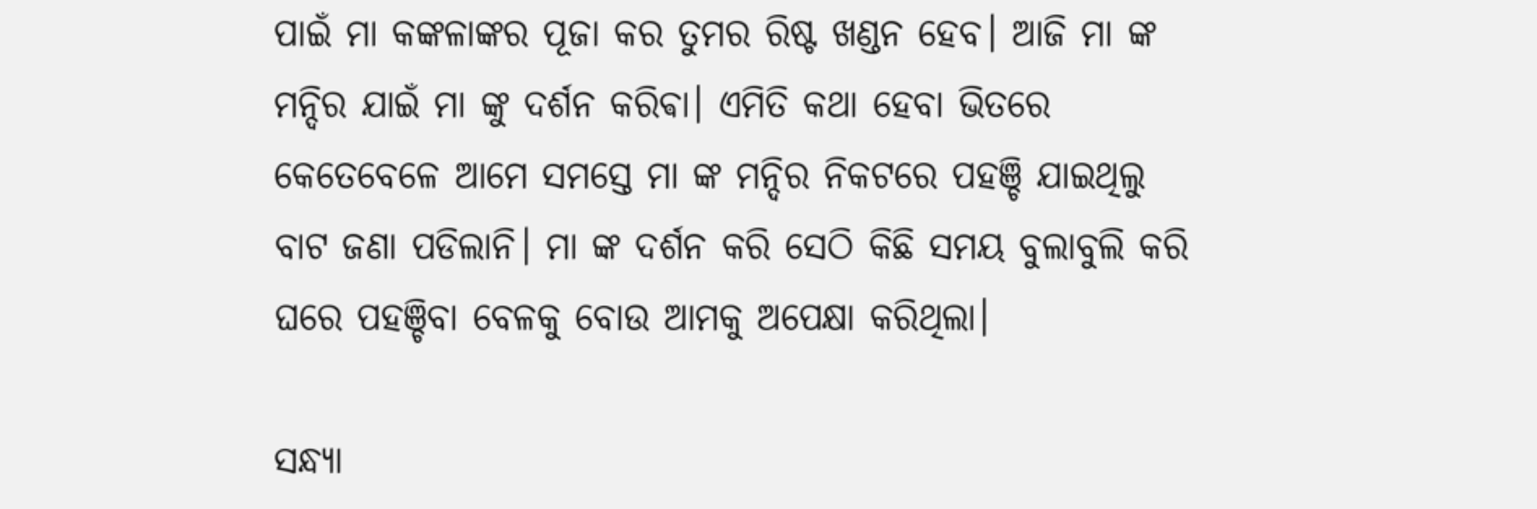ପାଇଁ ମା କଙ୍କଳାଙ୍କର ପୂଜା କର ତୁମର ରିଷ୍ଟ ଖଣ୍ଡନ ହେବ। ଆଜି ମା ଙ୍କ ମନ୍ଦିର ଯାଇଁ ମା ଙ୍କୁ ଦର୍ଶନ କରିଵା। ଏମିତି କଥା ହେବା ଭିତରେ କେତେବେଳେ ଆମେ ସମସ୍ତେ ମା ଙ୍କ ମନ୍ଦିର ନିକଟରେ ପହଞ୍ଚି ଯାଇଥିଲୁ ବାଟ ଜଣା ପଡିଲାନି। ମା ଙ୍କ ଦର୍ଶନ କରି ସେଠି କିଛି ସମୟ ବୁଲାବୁଲି କରି ଘରେ ପହଞ୍ଚିବା ବେଳକୁ ବୋଉ ଆମକୁ ଅପେକ୍ଷା କରିଥିଲା।

ସନ୍ଧ୍ୟା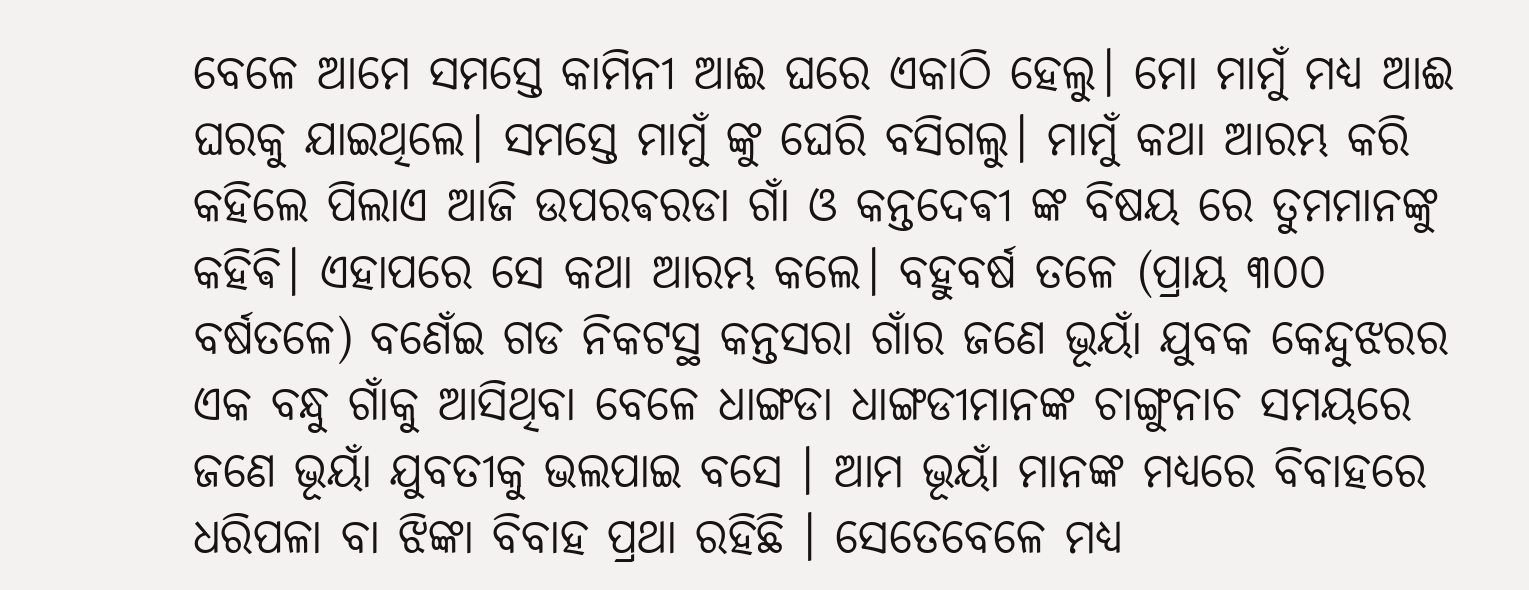ବେଳେ ଆମେ ସମସ୍ତେ କାମିନୀ ଆଈ ଘରେ ଏକାଠି ହେଲୁ। ମୋ ମାମୁଁ ମଧ୍ୟ ଆଈ ଘରକୁ ଯାଇଥିଲେ। ସମସ୍ତେ ମାମୁଁ ଙ୍କୁ ଘେରି ବସିଗଲୁ। ମାମୁଁ କଥା ଆରମ୍ଭ କରି କହିଲେ ପିଲାଏ ଆଜି ଉପରଵରଡା ଗାଁ ଓ କନ୍ତଦେଵୀ ଙ୍କ ବିଷୟ ରେ ତୁମମାନଙ୍କୁ କହିଵି। ଏହାପରେ ସେ କଥା ଆରମ୍ଭ କଲେ। ବହୁବର୍ଷ ତଳେ (ପ୍ରାୟ ୩୦୦ ବର୍ଷତଳେ) ବଣେଁଇ ଗଡ ନିକଟସ୍ଥ କନ୍ତସରା ଗାଁର ଜଣେ ଭୂୟାଁ ଯୁବକ କେନ୍ଦୁଝରର ଏକ ବନ୍ଧୁ ଗାଁକୁ ଆସିଥିବା ବେଳେ ଧାଙ୍ଗଡା ଧାଙ୍ଗଡୀମାନଙ୍କ ଚାଙ୍ଗୁନାଚ ସମୟରେ ଜଣେ ଭୂୟାଁ ଯୁବତୀକୁ ଭଲପାଇ ବସେ । ଆମ ଭୂୟାଁ ମାନଙ୍କ ମଧ୍ୟରେ ବିବାହରେ ଧରିପଳା ବା ଝିଙ୍କା ବିବାହ ପ୍ରଥା ରହିଛି । ସେତେବେଳେ ମଧ୍ୟ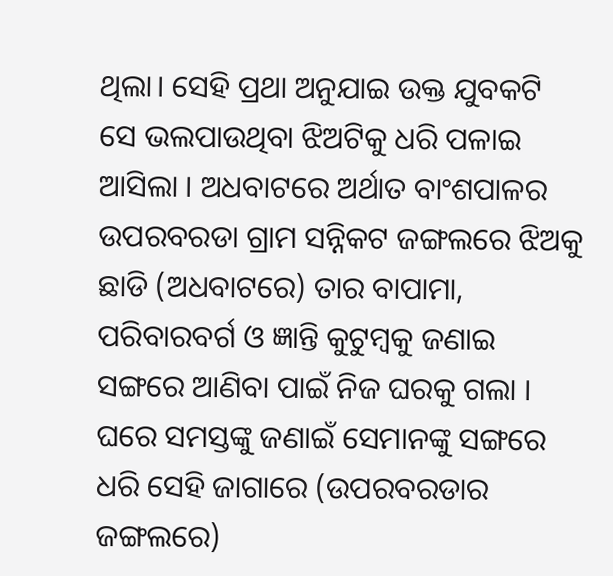ଥିଲା। ସେହି ପ୍ରଥା ଅନୁଯାଇ ଉକ୍ତ ଯୁବକଟି ସେ ଭଲପାଉଥିବା ଝିଅଟିକୁ ଧରି ପଳାଇ ଆସିଲା । ଅଧବାଟରେ ଅର୍ଥାତ ବାଂଶପାଳର ଉପରବରଡା ଗ୍ରାମ ସନ୍ନିକଟ ଜଙ୍ଗଲରେ ଝିଅକୁ ଛାଡି (ଅଧବାଟରେ) ତାର ବାପାମା, ପରିବାରବର୍ଗ ଓ ଜ୍ଞାନ୍ତି କୁଟୁମ୍ବକୁ ଜଣାଇ ସଙ୍ଗରେ ଆଣିବା ପାଇଁ ନିଜ ଘରକୁ ଗଲା । ଘରେ ସମସ୍ତଙ୍କୁ ଜଣାଇଁ ସେମାନଙ୍କୁ ସଙ୍ଗରେ ଧରି ସେହି ଜାଗାରେ (ଉପରବରଡାର ଜଙ୍ଗଲରେ)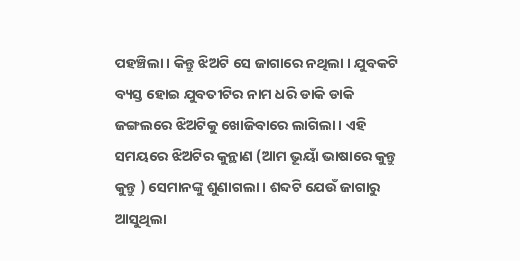ପହଞ୍ଚିଲା । କିନ୍ତୁ ଝିଅଟି ସେ ଜାଗାରେ ନଥିଲା । ଯୁବକଟି ବ୍ୟସ୍ତ ହୋଇ ଯୁବତୀଟିର ନାମ ଧରି ଡାକି ଡାକି ଜଙ୍ଗଲରେ ଝିଅଟିକୁ ଖୋଜିବାରେ ଲାଗିଲା । ଏହି ସମୟରେ ଝିଅଟିର କୁନ୍ଥାଣ (ଆମ ଭୂୟାଁ ଭାଷାରେ କୁନ୍ତୁ କୁନ୍ତୁ ) ସେମାନଙ୍କୁ ଶୁଣାଗଲା । ଶବ୍ଦଟି ଯେଉଁ ଜାଗାରୁ ଆସୁଥିଲା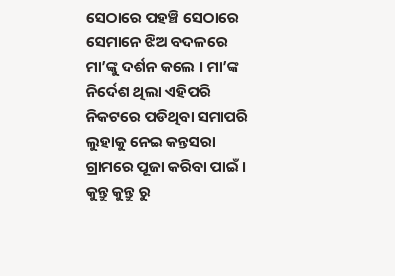ସେଠାରେ ପହଞ୍ଚି ସେଠାରେ ସେମାନେ ଝିଅ ବଦଳରେ ମା’ଙ୍କୁ ଦର୍ଶନ କଲେ । ମା’ଙ୍କ ନିର୍ଦେଶ ଥିଲା ଏହିପରି ନିକଟରେ ପଡିଥିବା ସମାପରି ଲୁହାକୁ ନେଇ କନ୍ତସରା ଗ୍ରାମରେ ପୂଜା କରିବା ପାଇଁ । କୁନ୍ତୁ କୁନ୍ତୁ ରୁ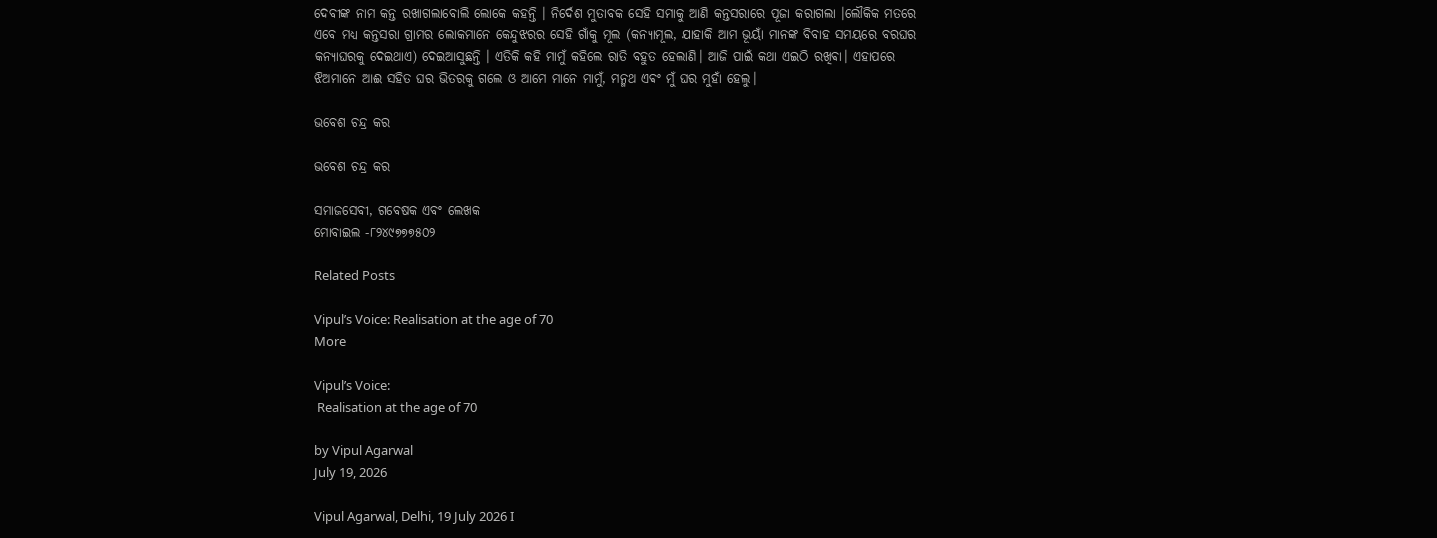ଦେବୀଙ୍କ ନାମ କନ୍ତ ରଖାଗଲାବୋଲି ଲୋକେ କହନ୍ତି । ନିର୍ଦେଶ ମୁତାବକ ସେହି ସମାକୁ ଆଣି କନ୍ତସରାରେ ପୂଜା କରାଗଲା ।ଲୌକିକ ମତରେ ଏବେ ମଧ୍ୟ କନ୍ତସରା ଗ୍ରାମର ଲୋକମାନେ କେନ୍ଦୁଝରର ସେହି ଗାଁକୁ ମୂଲ (କନ୍ୟାମୂଲ, ଯାହାକି ଆମ ଭୂୟାଁ ମାନଙ୍କ ବିବାହ ସମୟରେ ବରଘର କନ୍ୟାଘରକୁ ଦେଇଥାଏ) ଦେଇଆସୁଛନ୍ତି । ଏତିକି କହି ମାମୁଁ କହିଲେ ରାତି ବହୁତ ହେଲାଣି। ଆଜି ପାଇଁ କଥା ଏଇଠି ରଖିଵା। ଏହାପରେ ଝିଅମାନେ ଆଈ ସହିତ ଘର ଭିତରକୁ ଗଲେ ଓ ଆମେ ମାନେ ମାମୁଁ, ମନ୍ମଥ ଏଵଂ ମୁଁ ଘର ମୁହାଁ ହେଲୁ।

ଭବେଶ ଚନ୍ଦ୍ର କର

ଭବେଶ ଚନ୍ଦ୍ର କର

ସମାଜସେବୀ, ଗବେଷକ ଏବଂ ଲେଖକ
ମୋବାଇଲ -୮୨୪୯୭୭୭୫୦୨

Related Posts

Vipul’s Voice: Realisation at the age of 70
More

Vipul’s Voice:
 Realisation at the age of 70

by Vipul Agarwal
July 19, 2026

Vipul Agarwal, Delhi, 19 July 2026 I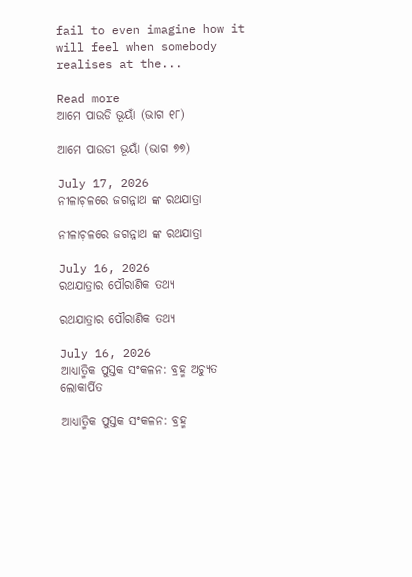fail to even imagine how it will feel when somebody realises at the...

Read more
ଆମେ ପାଉଡି ଭୂୟାଁ (ଭାଗ ୧୮)

ଆମେ ପାଉଡୀ ଭୂୟାଁ (ଭାଗ ୭୭)

July 17, 2026
ନୀଳାଚ଼ଳରେ ଜଗନ୍ନାଥ ଙ୍କ ରଥଯାତ୍ରା

ନୀଳାଚ଼ଳରେ ଜଗନ୍ନାଥ ଙ୍କ ରଥଯାତ୍ରା

July 16, 2026
ରଥଯାତ୍ରାର ପୌରାଣିକ ତଥ୍ୟ

ରଥଯାତ୍ରାର ପୌରାଣିକ ତଥ୍ୟ

July 16, 2026
ଆଧ୍ୟାତ୍ମିକ ପୁସ୍ତକ ସଂକଳନ: ବ୍ରହ୍ମ ଅଚ୍ୟୁତ ଲୋକାର୍ପିତ

ଆଧ୍ୟାତ୍ମିକ ପୁସ୍ତକ ସଂକଳନ: ବ୍ରହ୍ମ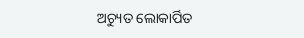ଅଚ୍ୟୁତ ଲୋକାର୍ପିତ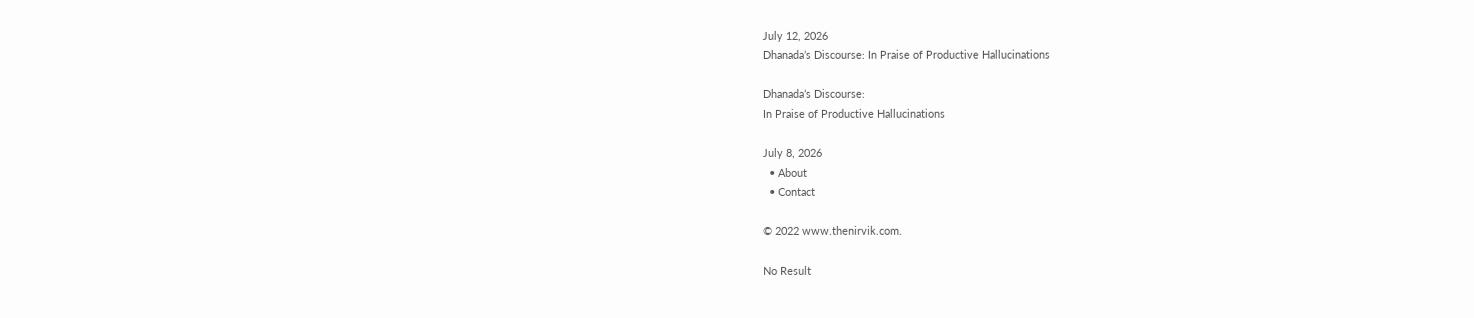July 12, 2026
Dhanada’s Discourse: In Praise of Productive Hallucinations

Dhanada’s Discourse:
In Praise of Productive Hallucinations

July 8, 2026
  • About
  • Contact

© 2022 www.thenirvik.com.

No Result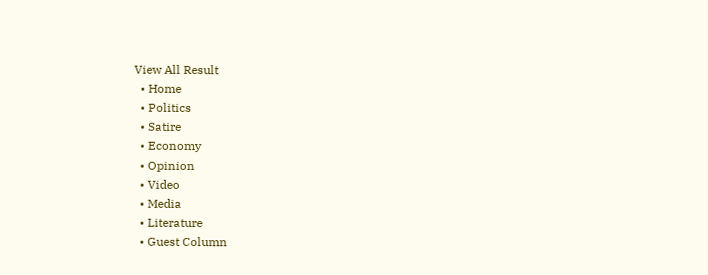View All Result
  • Home
  • Politics
  • Satire
  • Economy
  • Opinion
  • Video
  • Media
  • Literature
  • Guest Column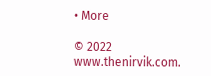• More

© 2022 www.thenirvik.com.